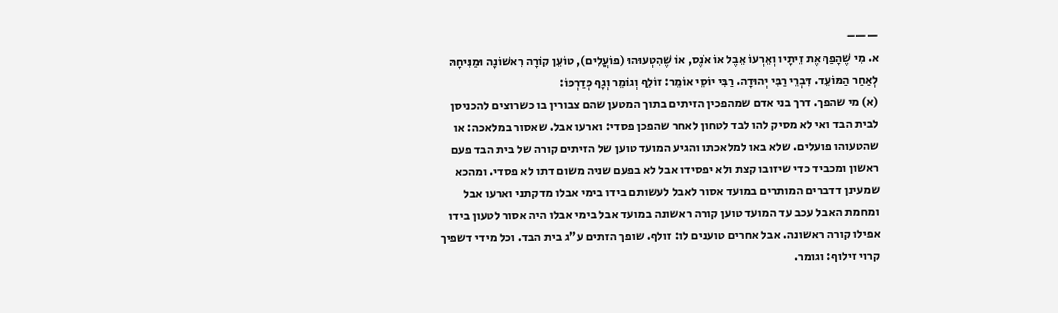——–
א. מִי שֶׁהָפַךְ אֶת זֵיתָיו וְאֵרְעוֹ אֵבֶל אוֹ אֹנֶס, אוֹ שֶׁהִטְעוּהוּ (פוֹעֲלִים), טוֹעֵן קוֹרָה רִאשׁוֹנָה וּמַנִּיחָהּ לְאַחַר הַמּוֹעֵד. דִּבְרֵי רַבִּי יְהוּדָה. רַבִּי יוֹסֵי אוֹמֵר: זוֹלֵף וְגוֹמֵר וְגָף כְּדַרְכּוֹ:
(א) מי שהפך. דרך בני אדם שמהפכין הזיתים בתוך המטען שהם צבורין בו כשרוצים להכניסן לבית הבד ואי לא מסיק להו לבד לטחון לאחר שהפכן פסדי: וארעו אבל. שאסור במלאכה: או שהטעוהו פועלים. שלא באו למלאכתו והגיע המועד טוען של הזיתים קורה של בית הבד פעם ראשון ומכביד כדי שיזובו קצת ולא יפסידו אבל לא בפעם שניה משום דתו לא פסדי. ומהכא שמעינן דדברים המותרים במועד אסור לאבל לעשותם בידו בימי אבלו מדקתני וארעו אבל ומחמת האבל עכב עד המועד טוען קורה ראשונה במועד אבל בימי אבלו היה אסור לטעון בידו אפילו קורה ראשונה. אבל אחרים טוענים לו: זולף. שופך הזתים ע"ג בית הבד. וכל מידי דשפיך קרוי זילוף: וגומר.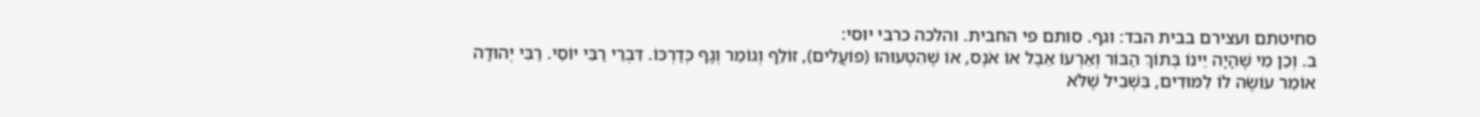סחיטתם ועצירם בבית הבד: וגף. סותם פי החבית. והלכה כרבי יוסי:
ב. וְכֵן מִי שֶׁהָיָה יֵינוֹ בְּתוֹךְ הַבּוֹר וְאֵרְעוֹ אֵבֶל אוֹ אֹנֶס, אוֹ שֶׁהִטְעוּהוּ (פוֹעֲלִים), זוֹלֵף וְגוֹמֵר וְגָף כְּדַרְכּוֹ. דִּבְרֵי רַבִּי יוֹסֵי. רַבִּי יְהוּדָה אוֹמֵר עוֹשֶׂה לוֹ לִמּוּדִים, בִּשְׁבִיל שֶׁלֹּא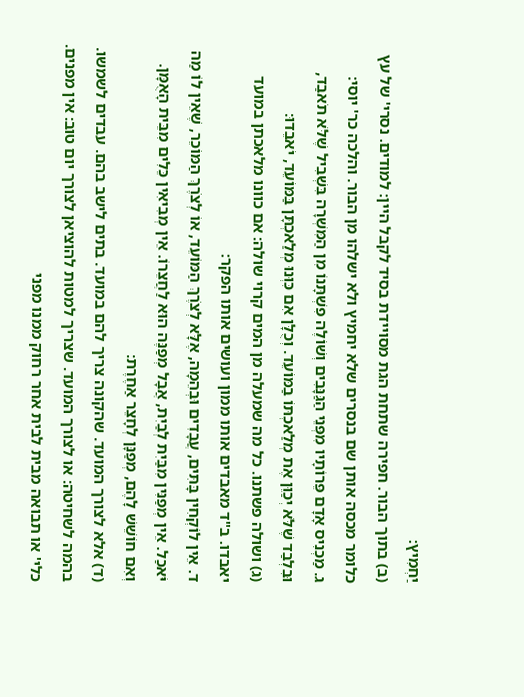יַחְמִיץ:
(ב) בתוך הבור. חפירה שתחת הגת מסויידת בסיד לקבל היין: למודים. נסרי' של עץ כלומר מכסה אותן שם בנסרים שלא יחמיץ ולא ישלהו מן הבור. והלכה כר' יוסי:
ג. מַכְנִיס אָדָם פֵּרוֹתָיו מִפְּנֵי הַגַּנָּבִים וְשׁוֹלֶה פִשְׁתָּנוֹ מִן הַמִּשְׁרָה בִּשְׁבִיל שֶׁלֹּא תֹאבַד, וּבִלְבַד שֶׁלֹּא יְכַוֵּן אֶת מְלַאכְתּוֹ בַמּוֹעֵד. וְכֻלָּן אִם כִּוְּנוּ מְלַאכְתָּן בַּמּוֹעֵד, יֹאבֵדוּ:
(ג) ושולה פשתנו. כל מה שמעלה מן המים קרוי שולה: אם כוונו מלאכתן במועד יאבדו. ב"ד מאבדים אותו ממון ועושים אותו הפקר:
ד. אֵין לוֹקְחִין בָּתִּים, עֲבָדִים וּבְהֵמָה, אֶלָּא לְצֹרֶךְ הַמּוֹעֵד, אוֹ לְצֹרֶךְ הַמּוֹכֵר, שֶׁאֵין לוֹ מַה יֹּאכַל. אֵין מְפַנִּין מִבַּיִת לְבַיִת, אֲבָל מְפַנֶּה הוּא לַחֲצֵרוֹ. אֵין מְבִיאִין כֵּלִים מִבֵּית הָאֻמָּן. וְאִם חוֹשֵׁשׁ לָהֶם, מְפַנָּן לְחָצֵר אַחֶרֶת:
(ד) אלא לצורך המועד. שהקונה צריך להם במועד. בתים לישב בהם. עבדים לשמשו. בהמה לשחיטה: או לצורך המועד. שצריך למטות להוציאן לצורך יום טוב: אין מפנים. כלי' או תבואה מבית לבית אחר רחוק ממנו מפני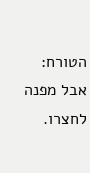הטורח: אבל מפנה לחצרו.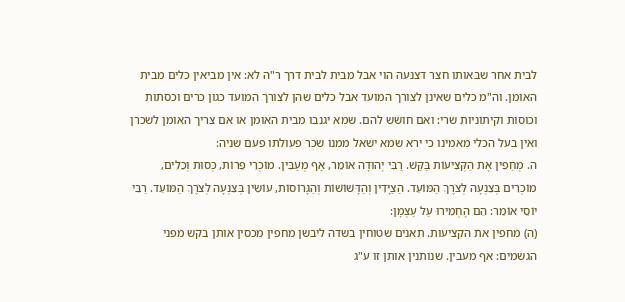לבית אחר שבאותו חצר דצנעה הוי אבל מבית לבית דרך ר"ה לא: אין מביאין כלים מבית האומן. וה"מ כלים שאינן לצורך המועד אבל כלים שהן לצורך המועד כגון כרים וכסתות וכוסות וקיתוניות שרי: ואם חושש להם. שמא יגנבו מבית האומן או אם צריך האומן לשכרן ואין בעל הכלי מאמינו כי ירא שמא ישאל ממנו שכר פעולתו פעם שניה:
ה. מְחַפִין אֶת הַקְּצִיעוֹת בַּקַּשׁ. רַבִּי יְהוּדָה אוֹמֵר, אַף מְעַבִּין. מוֹכְרֵי פֵרוֹת, כְּסוּת וְכֵלִים, מוֹכְרִים בְּצִנְעָה לְצֹרֶךְ הַמּוֹעֵד. הַצַיָּדִין וְהַדָּשׁוֹשׁוֹת וְהַגָּרוֹסוֹת, עוֹשִׂין בְּצִנְעָה לְצֹרֶךְ הַמּוֹעֵד. רַבִּי יוֹסֵי אוֹמֵר: הֵם הֶחְמִירוּ עַל עַצְמָן:
(ה) מחפין את הקציעות. תאנים שטוחין בשדה ליבשן מחפין מכסין אותן בקש מפני הגשמים: אף מעבין. שנותנין אותן זו ע"ג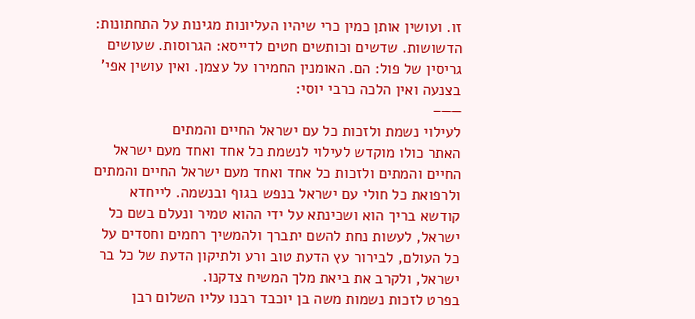זו. ועושין אותן כמין כרי שיהיו העליונות מגינות על התחתונות: הדשושות. שדשים וכותשים חטים לדייסא: הגרוסות. שעושים גריסין של פול: הם. האומנין החמירו על עצמן. ואין עושין אפי' בצנעה ואין הלכה כרבי יוסי:
——–
לעילוי נשמת ולזכות כל עם ישראל החיים והמתים
האתר כולו מוקדש לעילוי לנשמת כל אחד ואחד מעם ישראל החיים והמתים ולזכות כל אחד ואחד מעם ישראל החיים והמתים ולרפואת כל חולי עם ישראל בנפש בגוף ובנשמה. לייחדא קודשא בריך הוא ושכינתא על ידי ההוא טמיר ונעלם בשם כל ישראל, לעשות נחת להשם יתברך ולהמשיך רחמים וחסדים על כל העולם, לבירור עץ הדעת טוב ורע ולתיקון הדעת של כל בר ישראל, ולקרב את ביאת מלך המשיח צדקנו.
בפרט לזכות נשמות משה בן יוכבד רבנו עליו השלום רבן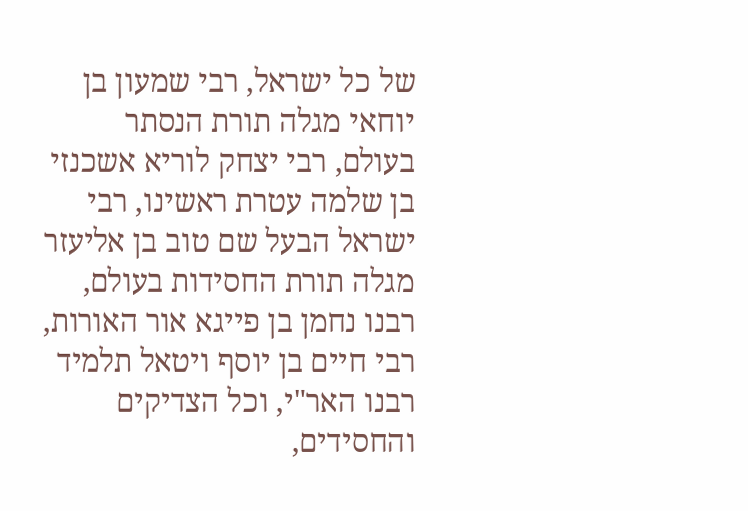של כל ישראל, רבי שמעון בן יוחאי מגלה תורת הנסתר בעולם, רבי יצחק לוריא אשכנזי בן שלמה עטרת ראשינו, רבי ישראל הבעל שם טוב בן אליעזר מגלה תורת החסידות בעולם, רבנו נחמן בן פייגא אור האורות, רבי חיים בן יוסף ויטאל תלמיד רבנו האר"י, וכל הצדיקים והחסידים,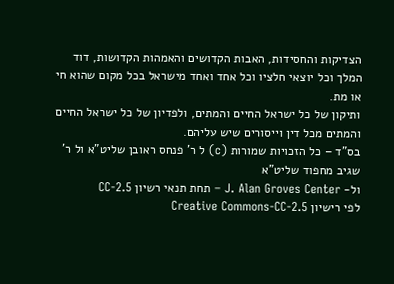הצדיקות והחסידות, האבות הקדושים והאמהות הקדושות, דוד המלך וכל יוצאי חלציו וכל אחד ואחד מישראל בכל מקום שהוא חי או מת.
ותיקון של כל ישראל החיים והמתים, ולפדיון של כל ישראל החיים והמתים מכל דין וייסורים שיש עליהם.
בס"ד – כל הזכויות שמורות (c) ל ר' פנחס ראובן שליט"א ול ר' שגיב מחפוד שליט"א
ול- J. Alan Groves Center – תחת תנאי רשיון CC-2.5
לפי רישיון Creative Commons-CC-2.5